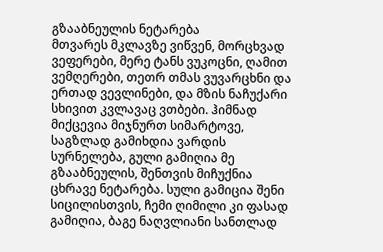გზააბნეულის ნეტარება
მთვარეს მკლავზე ვიწვენ, მორცხვად ვეფერები, მერე ტანს ვუკოცნი, ღამით ვემღერები, თეთრ თმას ვუვარცხნი და ერთად ვევლინები, და მზის ნაჩუქარი სხივით კვლავაც ვთბები. ჰიმნად მიქცევია მიჯნურთ სიმარტოვე, საგზლად გამიხდია ვარდის სურნელება, გული გამიღია მე გზააბნეულის, შენთვის მიჩუქნია ცხრავე ნეტარება. სული გამიცია შენი სიცილისთვის, ჩემი ღიმილი კი ფასად გამიღია, ბაგე ნაღვლიანი სანთლად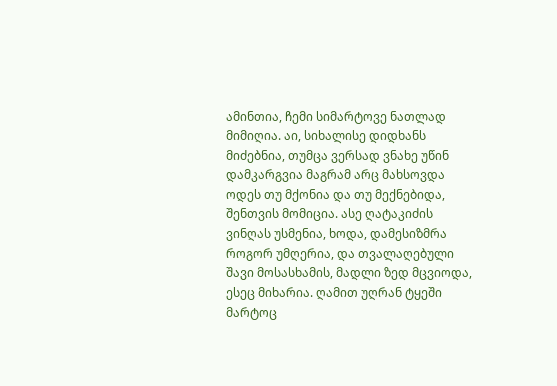ამინთია, ჩემი სიმარტოვე ნათლად მიმიღია. აი, სიხალისე დიდხანს მიძებნია, თუმცა ვერსად ვნახე უწინ დამკარგვია მაგრამ არც მახსოვდა ოდეს თუ მქონია და თუ მექნებიდა, შენთვის მომიცია. ასე ღატაკიძის ვინღას უსმენია, ხოდა, დამესიზმრა როგორ უმღერია, და თვალაღებული შავი მოსასხამის, მადლი ზედ მცვიოდა, ესეც მიხარია. ღამით უღრან ტყეში მარტოც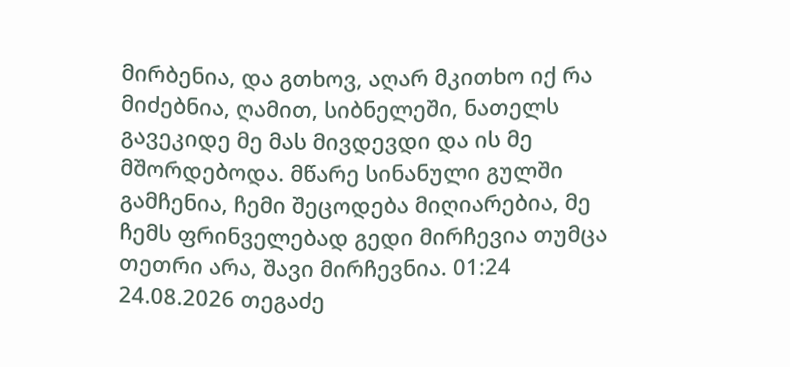მირბენია, და გთხოვ, აღარ მკითხო იქ რა მიძებნია, ღამით, სიბნელეში, ნათელს გავეკიდე მე მას მივდევდი და ის მე მშორდებოდა. მწარე სინანული გულში გამჩენია, ჩემი შეცოდება მიღიარებია, მე ჩემს ფრინველებად გედი მირჩევია თუმცა თეთრი არა, შავი მირჩევნია. 01:24 24.08.2026 თეგაძე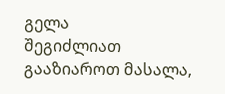გელა
შეგიძლიათ გააზიაროთ მასალა,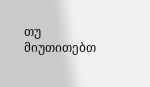თუ მიუთითებთ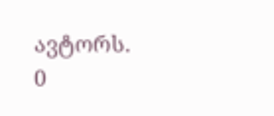ავტორს.
0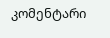კომენტარი